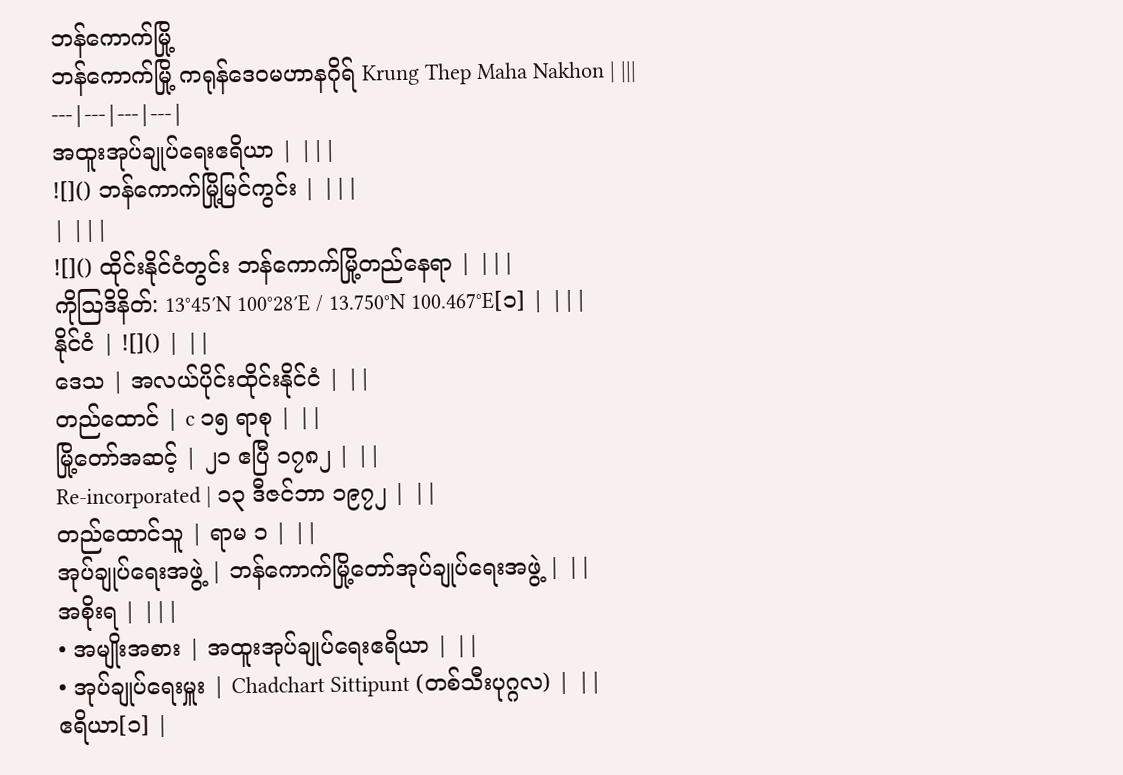ဘန်ကောက်မြို့
ဘန်ကောက်မြို့ ကရုန်ဒေဝမဟာနဂိုရ် Krung Thep Maha Nakhon | |||
---|---|---|---|
အထူးအုပ်ချုပ်ရေးဧရိယာ | |||
![]() ဘန်ကောက်မြို့မြင်ကွင်း | |||
| |||
![]() ထိုင်းနိုင်ငံတွင်း ဘန်ကောက်မြို့တည်နေရာ | |||
ကိုဩဒိနိတ်: 13°45′N 100°28′E / 13.750°N 100.467°E[၁] | |||
နိုင်ငံ | ![]() | ||
ဒေသ | အလယ်ပိုင်းထိုင်းနိုင်ငံ | ||
တည်ထောင် | c ၁၅ ရာစု | ||
မြို့တော်အဆင့် | ၂၁ ဧပြီ ၁၇၈၂ | ||
Re-incorporated | ၁၃ ဒီဇင်ဘာ ၁၉၇၂ | ||
တည်ထောင်သူ | ရာမ ၁ | ||
အုပ်ချုပ်ရေးအဖွဲ့ | ဘန်ကောက်မြို့တော်အုပ်ချုပ်ရေးအဖွဲ့ | ||
အစိုးရ | |||
• အမျိုးအစား | အထူးအုပ်ချုပ်ရေးဧရိယာ | ||
• အုပ်ချုပ်ရေးမှူး | Chadchart Sittipunt (တစ်သီးပုဂ္ဂလ) | ||
ဧရိယာ[၁] |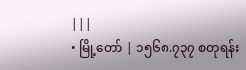|||
• မြို့တော် | ၁၅၆၈.၇၃၇ စတုရန်း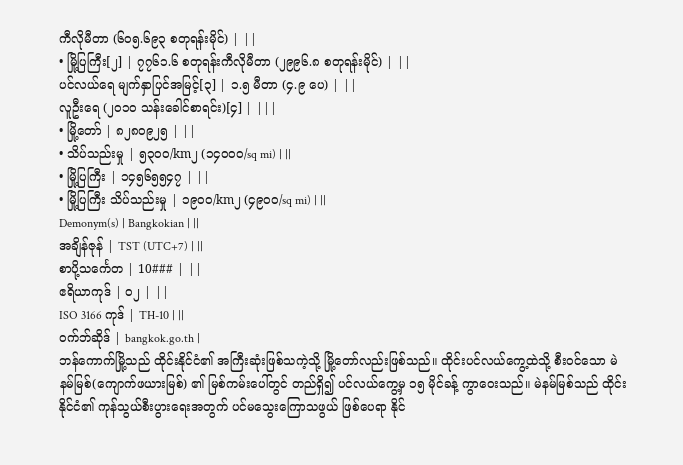ကီလိုမီတာ (၆၀၅.၆၉၃ စတုရန်းမိုင်) | ||
• မြို့ပြကြီး[၂] | ၇၇၆၁.၆ စတုရန်းကီလိုမီတာ (၂၉၉၆.၈ စတုရန်းမိုင်) | ||
ပင်လယ်ရေ မျက်နှာပြင်အမြင့်[၃] | ၁.၅ မီတာ (၄.၉ ပေ) | ||
လူဦးရေ (၂၀၁၀ သန်းခေါင်စာရင်း)[၄] | |||
• မြို့တော် | ၈၂၈၀၉၂၅ | ||
• သိပ်သည်းမှု | ၅၃၀၀/km၂ (၁၄၀၀၀/sq mi) | ||
• မြို့ပြကြီး | ၁၄၅၆၅၅၄၇ | ||
• မြို့ပြကြီး သိပ်သည်းမှု | ၁၉၀၀/km၂ (၄၉၀၀/sq mi) | ||
Demonym(s) | Bangkokian | ||
အချိန်ဇုန် | TST (UTC+7) | ||
စာပို့သင်္ကေတ | 10### | ||
ဧရိယာကုဒ် | ၀၂ | ||
ISO 3166 ကုဒ် | TH-10 | ||
ဝက်ဘ်ဆိုဒ် | bangkok.go.th |
ဘန်ကောက်မြို့သည် ထိုင်းနိုင်ငံ၏ အကြီးဆုံးဖြစ်သကဲ့သို့ မြို့တော်လည်းဖြစ်သည်။ ထိုင်းပင်လယ်ကွေ့ထဲသို့ စီးဝင်သော မဲနမ်မြစ်(ကျောက်ဖယားမြစ်) ၏ မြစ်ကမ်းပေါ်တွင် တည်ရှိ၍ ပင်လယ်ကွေ့မှ ၁၅ မိုင်ခန့် ကွာဝေးသည်။ မဲနမ်မြစ်သည် ထိုင်းနိုင်ငံ၏ ကုန်သွယ်စီးပွားရေးအတွက် ပင်မသွေးကြောသဖွယ် ဖြစ်ပေရာ နိုင်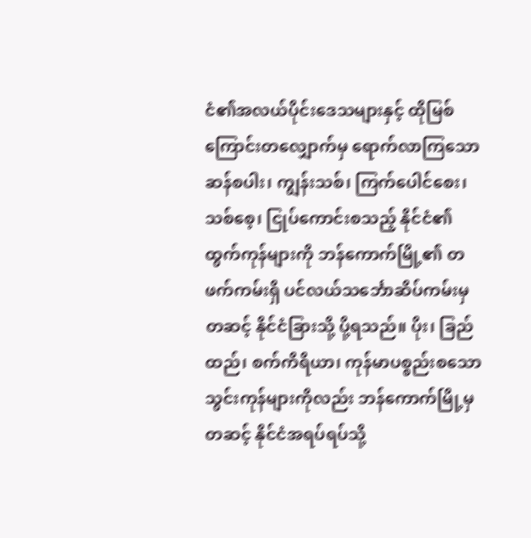ငံ၏အလယ်ပိုင်းဒေသများနှင့် ထိုမြစ်ကြောင်းတလျှောက်မှ ရောက်လာကြသော ဆန်စပါး၊ ကျွန်းသစ်၊ ကြက်ပေါင်စေး၊ သစ်စေ့၊ ငြုပ်ကောင်းစသည့် နိုင်ငံ၏ ထွက်ကုန်များကို ဘန်ကောက်မြို့၏ တဖက်ကမ်းရှိ ပင်လယ်သင်္ဘောဆိပ်ကမ်းမှတဆင့် နိုင်ငံခြားသို့ ပို့ရသည်။ ပိုး၊ ခြည်ထည်၊ စက်ကိရိယာ၊ ကုန်မာပစ္စည်းစသော သွင်းကုန်များကိုလည်း ဘန်ကောက်မြို့မှတဆင့် နိုင်ငံအရပ်ရပ်သို့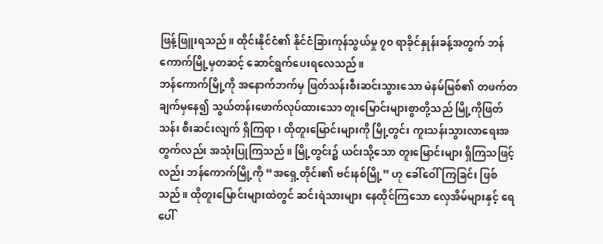ဖြန့်ဖြူးရသည်။ ထိုင်းနိုင်ငံ၏ နိုင်ငံခြားကုန်သွယ်မှု ၇၀ ရာခိုင်နှုန်းခန့်အတွက် ဘန်ကောက်မြို့မှတဆင့် ဆောင်ရွက်ပေးရလေသည်။
ဘန်ကောက်မြို့ကို အနောက်ဘက်မှ ဖြတ်သန်းစီးဆင်းသွားသော မဲနမ်မြစ်၏ တဖက်တချက်မှနေ၍ သွယ်တန်းဖောက်လုပ်ထားသော တူးမြောင်းများစွာတို့သည် မြို့ကိုဖြတ်သန်း စီးဆင်းလျက် ရှိကြရာ၊ ထိုတူးမြောင်းများကို မြို့တွင်း ကူးသန်းသွားလာရေးအတွက်လည်း အသုံးပြုကြသည်။ မြို့တွင်း၌ ယင်းသို့သော တူးမြောင်းများ ရှိကြသဖြင့်လည်း ဘန်ကောက်မြို့ကို “အရှေ့တိုင်း၏ ဗင်းနစ်မြို့” ဟု ခေါ်ဝေါ်ကြခြင်း ဖြစ်သည်။ ထိုတူးမြောင်းများထဲတွင် ဆင်းရဲသားများ နေထိုင်ကြသော လှေအိမ်များနှင့် ရေပေါ်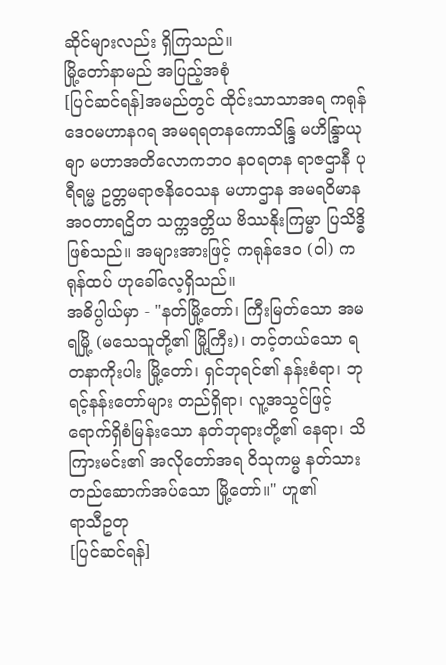ဆိုင်များလည်း ရှိကြသည်။
မြို့တော်နာမည် အပြည့်အစုံ
[ပြင်ဆင်ရန်]အမည်တွင် ထိုင်းသာသာအရ ကရုန် ဒေဝမဟာနဂရ အမရရတနကောသိန္ဒြ မဟိန္ဒြာယုဓျာ မဟာအတိလောကဘဝ နဝရတန ရာဇဌာနီ ပုရီရမ္မ ဥတ္တမရာဇနိဝေသန မဟာဌာန အမရဝိမာန အဝတာရဌိတ သက္ကဒတ္တိယ ဗိဿနိုးကြမ္မာ ပြသိဒ္ဓိ ဖြစ်သည်။ အများအားဖြင့် ကရုန်ဒေဝ (ဝါ) ကရုန်ထပ် ဟုခေါ်လေ့ရှိသည်။
အဓိပ္ပါယ်မှာ - "နတ်မြို့တော်၊ ကြီးမြတ်သော အမရမြို့ (မသေသူတို့၏ မြို့ကြီး)၊ တင့်တယ်သော ရတနာကိုးပါး မြို့တော်၊ ရှင်ဘုရင်၏ နန်းစံရာ၊ ဘုရင့်နန်းတော်များ တည်ရှိရာ၊ လူ့အသွင်ဖြင့် ရောက်ရှိစံမြန်းသော နတ်ဘုရားတို့၏ နေရာ၊ သိကြားမင်း၏ အလိုတော်အရ ဝိသုကမ္မ နတ်သား တည်ဆောက်အပ်သော မြို့တော်။" ဟူ၏
ရာသီဥတု
[ပြင်ဆင်ရန်]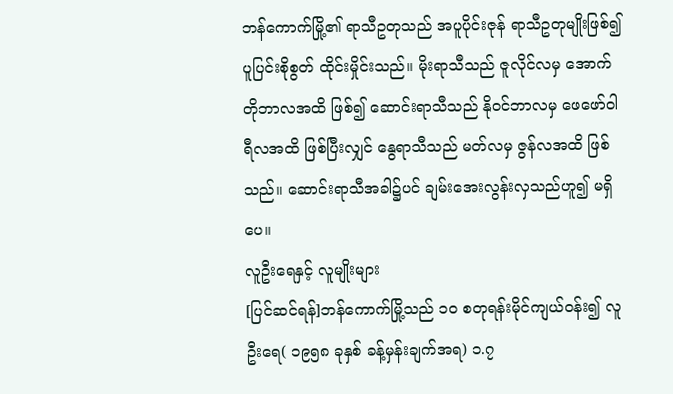ဘန်ကောက်မြို့၏ ရာသီဥတုသည် အပူပိုင်းဇုန် ရာသီဥတုမျိုးဖြစ်၍ ပူပြင်းစိုစွတ် ထိုင်းမှိုင်းသည်။ မိုးရာသီသည် ဇူလိုင်လမှ အောက်တိုဘာလအထိ ဖြစ်၍ ဆောင်းရာသီသည် နိုဝင်ဘာလမှ ဖေဖော်ဝါရီလအထိ ဖြစ်ပြီးလျှင် နွေရာသီသည် မတ်လမှ ဇွန်လအထိ ဖြစ်သည်။ ဆောင်းရာသီအခါ၌ပင် ချမ်းအေးလွန်းလှသည်ဟူ၍ မရှိပေ။
လူဦးရေနှင့် လူမျိုးများ
[ပြင်ဆင်ရန်]ဘန်ကောက်မြို့သည် ၁၀ စတုရန်းမိုင်ကျယ်ဝန်း၍ လူဦးရေ( ၁၉၅၈ ခုနှစ် ခန့်မှန်းချက်အရ) ၁.၇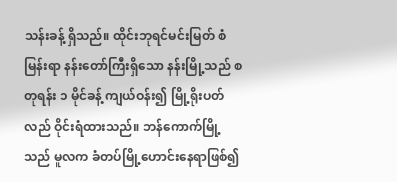သန်းခန့် ရှိသည်။ ထိုင်းဘုရင်မင်းမြတ် စံမြန်းရာ နန်းတော်ကြီးရှိသော နန်းမြို့သည် စတုရန်း ၁ မိုင်ခန့် ကျယ်ဝန်း၍ မြို့ရိုးပတ်လည် ဝိုင်းရံထားသည်။ ဘန်ကောက်မြို့သည် မူလက ခံတပ်မြို့ဟောင်းနေရာဖြစ်၍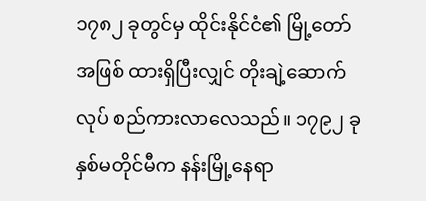၁၇၈၂ ခုတွင်မှ ထိုင်းနိုင်ငံ၏ မြို့တော်အဖြစ် ထားရှိပြီးလျှင် တိုးချဲ့ဆောက်လုပ် စည်ကားလာလေသည်။ ၁၇၉၂ ခုနှစ်မတိုင်မီက နန်းမြို့နေရာ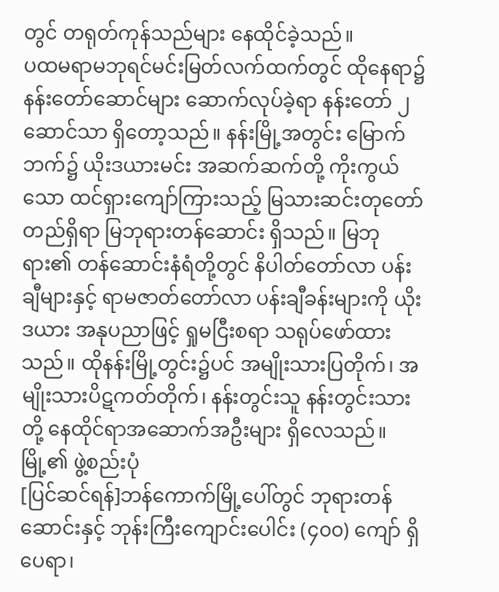တွင် တရုတ်ကုန်သည်များ နေထိုင်ခဲ့သည်။
ပထမရာမဘုရင်မင်းမြတ်လက်ထက်တွင် ထိုနေရာ၌ နန်းတော်ဆောင်များ ဆောက်လုပ်ခဲ့ရာ နန်းတော် ၂ ဆောင်သာ ရှိတော့သည်။ နန်းမြို့အတွင်း မြောက်ဘက်၌ ယိုးဒယားမင်း အဆက်ဆက်တို့ ကိုးကွယ်သော ထင်ရှားကျော်ကြားသည့် မြသားဆင်းတုတော် တည်ရှိရာ မြဘုရားတန်ဆောင်း ရှိသည်။ မြဘုရား၏ တန်ဆောင်းနံရံတို့တွင် နိပါတ်တော်လာ ပန်းချီများနှင့် ရာမဇာတ်တော်လာ ပန်းချီခန်းများကို ယိုးဒယား အနုပညာဖြင့် ရှုမငြီးစရာ သရုပ်ဖော်ထားသည်။ ထိုနန်းမြို့တွင်း၌ပင် အမျိုးသားပြတိုက်၊ အမျိုးသားပိဋကတ်တိုက်၊ နန်းတွင်းသူ နန်းတွင်းသားတို့ နေထိုင်ရာအဆောက်အဦးများ ရှိလေသည်။
မြို့၏ ဖွဲ့စည်းပုံ
[ပြင်ဆင်ရန်]ဘန်ကောက်မြို့ပေါ်တွင် ဘုရားတန်ဆောင်းနှင့် ဘုန်းကြီးကျောင်းပေါင်း (၄၀၀) ကျော် ရှိပေရာ၊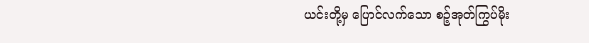ယင်းတို့မှ ပြောင်လက်သော စဉ့်အုတ်ကြွပ်မိုး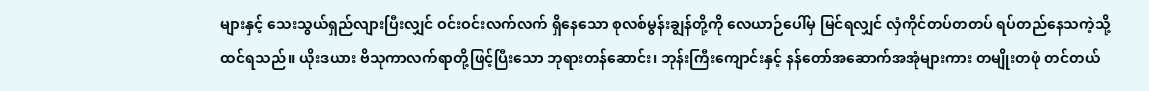များနှင့် သေးသွယ်ရှည်လျားပြီးလျှင် ဝင်းဝင်းလက်လက် ရှိနေသော စုလစ်မွန်းချွန်တို့ကို လေယာဉ်ပေါ်မှ မြင်ရလျှင် လှံကိုင်တပ်တတပ် ရပ်တည်နေသကဲ့သို့ ထင်ရသည်။ ယိုးဒယား ဗိသုကာလက်ရာတို့ဖြင့်ပြီးသော ဘုရားတန်ဆောင်း၊ ဘုန်းကြီးကျောင်းနှင့် နန်တော်အဆောက်အအုံများကား တမျိုးတဖုံ တင်တယ်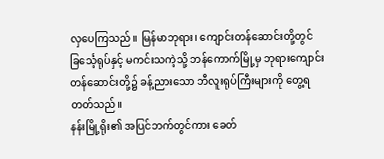လှပေကြသည်။ မြန်မာဘုရား၊ ကျောင်းတန်ဆောင်းတို့တွင် ခြင်္သေ့ရုပ်နှင့် မကင်းသကဲ့သို့ ဘန်ကောက်မြို့မှ ဘုရားကျောင်း တန်ဆောင်းတို့၌ ခန့်ညားသော ဘီလူးရုပ်ကြီးများကို တွေ့ရတတ်သည်။
နန်းမြို့ရိုး၏ အပြင်ဘက်တွင်ကား ခေတ်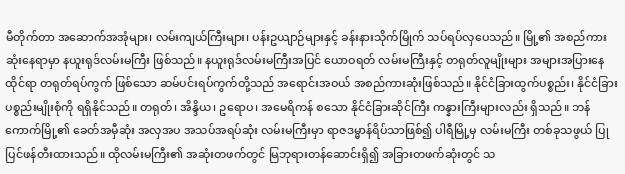မီတိုက်တာ အဆောက်အအုံများ၊ လမ်းကျယ်ကြီးများ၊ ပန်းဥယျာဉ်များနှင့် ခန်းနားသိုက်မြိုက် သပ်ရပ်လှပေသည်။ မြို့၏ အစည်ကားဆုံးနေရာမှာ နယူးရုဒ်လမ်းမကြီး ဖြစ်သည်။ နယူးရုဒ်လမ်းမကြီးအပြင် ယောဝရတ် လမ်းမကြီးနှင့် တရုတ်လူမျိုးများ အများအပြားနေထိုင်ရာ တရုတ်ရပ်ကွက် ဖြစ်သော ဆမ်ပင်းရပ်ကွက်တို့သည် အရောင်းအဝယ် အစည်ကားဆုံးဖြစ်သည်။ နိုင်ငံခြားထွက်ပစ္စည်း၊ နိုင်ငံခြားပစ္စည်းမျိုးစုံကို ရရှိနိုင်သည်။ တရုတ်၊ အိန္ဒိယ၊ ဥရောပ၊ အမေရိကန် စသော နိုင်ငံခြားဆိုင်ကြီး ကန္နားကြီးများလည်း ရှိသည်။ ဘန်ကောက်မြို့၏ ခေတ်အမှီဆုံး အလှအပ အသပ်အရပ်ဆုံး လမ်းမကြီးမှာ ရာဇဒမ္မာန်ရိပ်သာဖြစ်၍ ပါရီမြို့မှ လမ်းမကြီး တစ်ခုသဖွယ် ပြုပြင်ဖန်တီးထားသည်။ ထိုလမ်းမကြီး၏ အဆုံးတဖက်တွင် မြဘုရားတန်ဆောင်းရှိ၍ အခြားတဖက်ဆုံးတွင် သ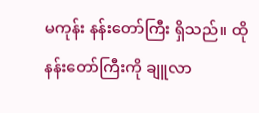မကုန်း နန်းတော်ကြီး ရှိသည်။ ထိုနန်းတော်ကြီးကို ချူလာ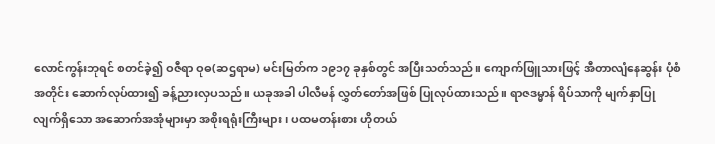လောင်ကွန်းဘုရင် စတင်ခဲ့၍ ဝဇီရာ ဝုဓ(ဆဌရာမ) မင်းမြတ်က ၁၉၁၇ ခုနှစ်တွင် အပြီးသတ်သည်။ ကျောက်ဖြူသားဖြင့် အီတာလျံနေဆွန်း ပုံစံအတိုင်း ဆောက်လုပ်ထား၍ ခန့်ညားလှပသည်။ ယခုအခါ ပါလီမန် လွှတ်တော်အဖြစ် ပြုလုပ်ထားသည်။ ရာဇဒမ္မာန် ရိပ်သာကို မျက်နှာပြုလျက်ရှိသော အဆောက်အအုံများမှာ အစိုးရရုံးကြီးများ၊ ပထမတန်းစား ဟိုတယ်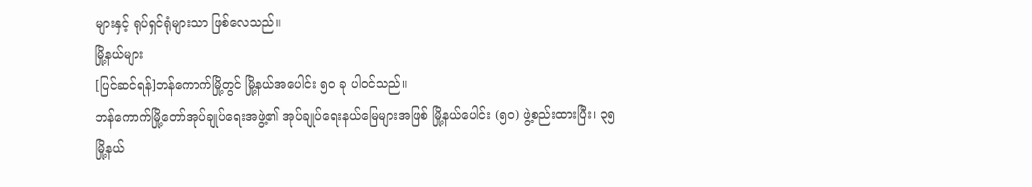များနှင့် ရုပ်ရှင်ရုံများသာ ဖြစ်လေသည်။
မြို့နယ်များ
[ပြင်ဆင်ရန်]ဘန်ကောက်မြို့တွင် မြို့နယ်အပေါင်း ၅၀ ခု ပါဝင်သည်။
ဘန်ကောက်မြို့တော်အုပ်ချုပ်ရေးအဖွဲ့၏ အုပ်ချုပ်ရေးနယ်မြေများအဖြစ် မြို့နယ်ပေါင်း (၅၀) ဖွဲ့စည်းထားပြီး၊ ၃၅ မြို့နယ်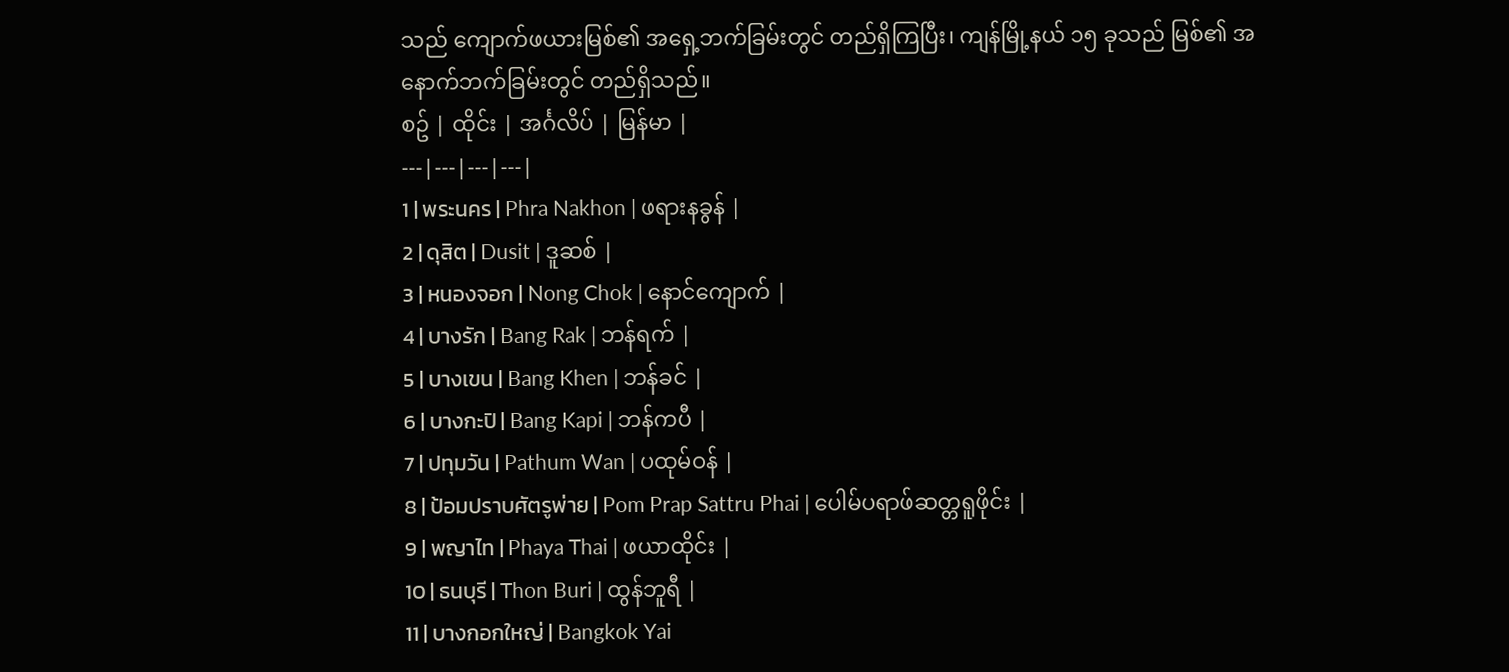သည် ကျောက်ဖယားမြစ်၏ အရှေ့ဘက်ခြမ်းတွင် တည်ရှိကြပြီး၊ ကျန်မြို့နယ် ၁၅ ခုသည် မြစ်၏ အနောက်ဘက်ခြမ်းတွင် တည်ရှိသည်။
စဥ် | ထိုင်း | အင်္ဂလိပ် | မြန်မာ |
---|---|---|---|
1 | พระนคร | Phra Nakhon | ဖရားနခွန် |
2 | ดุสิต | Dusit | ဒူဆစ် |
3 | หนองจอก | Nong Chok | နောင်ကျောက် |
4 | บางรัก | Bang Rak | ဘန်ရက် |
5 | บางเขน | Bang Khen | ဘန်ခင် |
6 | บางกะปิ | Bang Kapi | ဘန်ကပီ |
7 | ปทุมวัน | Pathum Wan | ပထုမ်ဝန် |
8 | ป้อมปราบศัตรูพ่าย | Pom Prap Sattru Phai | ပေါမ်ပရာဖ်ဆတ္တရူဖိုင်း |
9 | พญาไท | Phaya Thai | ဖယာထိုင်း |
10 | ธนบุรี | Thon Buri | ထွန်ဘူရီ |
11 | บางกอกใหญ่ | Bangkok Yai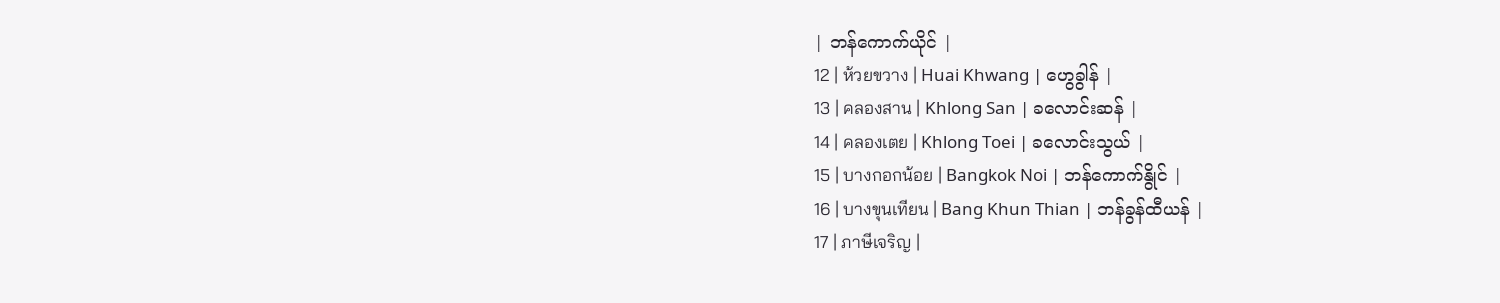| ဘန်ကောက်ယိုင် |
12 | ห้วยขวาง | Huai Khwang | ဟွေခွါန် |
13 | คลองสาน | Khlong San | ခလောင်းဆန် |
14 | คลองเตย | Khlong Toei | ခလောင်းသွယ် |
15 | บางกอกน้อย | Bangkok Noi | ဘန်ကောက်နွိုင် |
16 | บางขุนเทียน | Bang Khun Thian | ဘန်ခွန်ထီယန် |
17 | ภาษีเจริญ |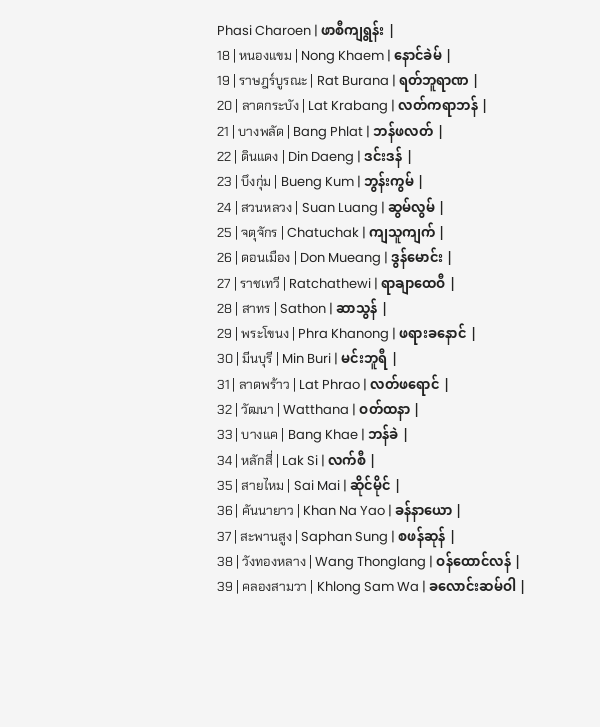Phasi Charoen | ဖာစီကျရွန်း |
18 | หนองแขม | Nong Khaem | နောင်ခဲမ် |
19 | ราษฎร์บูรณะ | Rat Burana | ရတ်ဘူရာဏ |
20 | ลาดกระบัง | Lat Krabang | လတ်ကရာဘန် |
21 | บางพลัด | Bang Phlat | ဘန်ဖလတ် |
22 | ดินแดง | Din Daeng | ဒင်းဒန် |
23 | บึงกุ่ม | Bueng Kum | ဘွန်းကွမ် |
24 | สวนหลวง | Suan Luang | ဆွမ်လွမ် |
25 | จตุจักร | Chatuchak | ကျသူကျက် |
26 | ดอนเมือง | Don Mueang | ဒွန်မောင်း |
27 | ราชเทวี | Ratchathewi | ရာချာထေဝီ |
28 | สาทร | Sathon | ဆာသွန် |
29 | พระโขนง | Phra Khanong | ဖရားခနောင် |
30 | มีนบุรี | Min Buri | မင်းဘူရီ |
31 | ลาดพร้าว | Lat Phrao | လတ်ဖရောင် |
32 | วัฒนา | Watthana | ဝတ်ထနာ |
33 | บางแค | Bang Khae | ဘန်ခဲ |
34 | หลักสี่ | Lak Si | လက်စီ |
35 | สายไหม | Sai Mai | ဆိုင်မိုင် |
36 | คันนายาว | Khan Na Yao | ခန်နာယော |
37 | สะพานสูง | Saphan Sung | စဖန်ဆုန် |
38 | วังทองหลาง | Wang Thonglang | ဝန်ထောင်လန် |
39 | คลองสามวา | Khlong Sam Wa | ခလောင်းဆမ်ဝါ |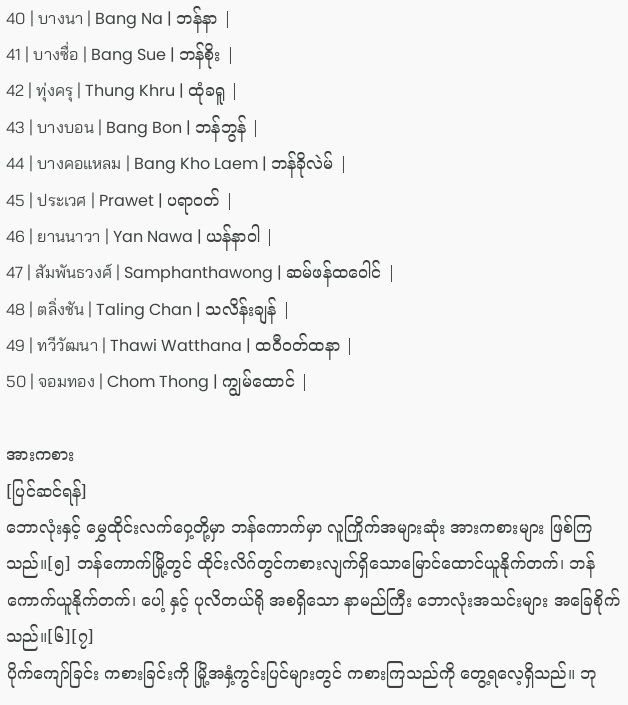40 | บางนา | Bang Na | ဘန်နာ |
41 | บางซื่อ | Bang Sue | ဘန်စိုး |
42 | ทุ่งครุ | Thung Khru | ထုံခရူ |
43 | บางบอน | Bang Bon | ဘန်ဘွန် |
44 | บางคอแหลม | Bang Kho Laem | ဘန်ခိုလဲမ် |
45 | ประเวศ | Prawet | ပရာဝတ် |
46 | ยานนาวา | Yan Nawa | ယန်နာဝါ |
47 | สัมพันธวงศ์ | Samphanthawong | ဆမ်ဖန်ထဝေါင် |
48 | ตลิ่งชัน | Taling Chan | သလိန်းချန် |
49 | ทวีวัฒนา | Thawi Watthana | ထဝီဝတ်ထနာ |
50 | จอมทอง | Chom Thong | ကျွမ်ထောင် |

အားကစား
[ပြင်ဆင်ရန်]
ဘောလုံးနှင့် မွှေထိုင်းလက်ဝှေ့တို့မှာ ဘန်ကောက်မှာ လူကြိုက်အများဆုံး အားကစားများ ဖြစ်ကြသည်။[၅] ဘန်ကောက်မြို့တွင် ထိုင်းလိဂ်တွင်ကစားလျက်ရှိသောမြောင်ထောင်ယူနိုက်တက်၊ ဘန်ကောက်ယူနိုက်တက်၊ ပေါ့ နှင့် ပုလိတယ်ရို အစရှိသော နာမည်ကြီး ဘောလုံးအသင်းများ အခြေစိုက်သည်။[၆][၇]
ပိုက်ကျော်ခြင်း ကစားခြင်းကို မြို့အနှံ့ကွင်းပြင်များတွင် ကစားကြသည်ကို တွေ့ရလေ့ရှိသည်။ ဘု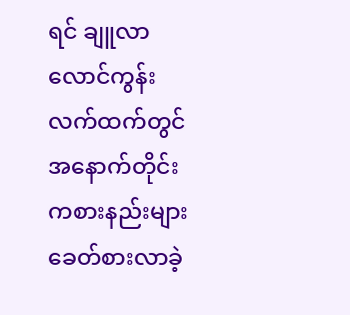ရင် ချူလာလောင်ကွန်း လက်ထက်တွင် အနောက်တိုင်းကစားနည်းများ ခေတ်စားလာခဲ့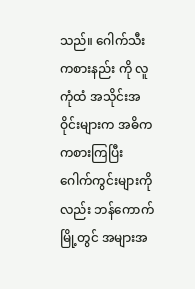သည်။ ဂေါက်သီးကစားနည်း ကို လူကုံထံ အသိုင်းအဝိုင်းများက အဓိက ကစားကြပြီး ဂေါက်ကွင်းများကိုလည်း ဘန်ကောက်မြို့တွင် အများအ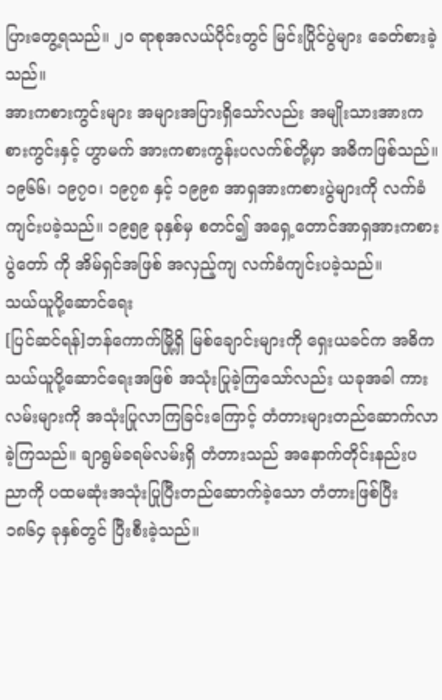ပြားတွေ့ရသည်။ ၂၀ ရာစုအလယ်ပိုင်းတွင် မြင်းပြိုင်ပွဲများ ခေတ်စားခဲ့သည်။
အားကစားကွင်းများ အများအပြားရှိသော်လည်း အမျိုးသားအားကစားကွင်းနှင့် ဟွာမက် အားကစားကွန်းပလက်စ်တို့မှာ အဓိကဖြစ်သည်။ ၁၉၆၆၊ ၁၉၇၀၊ ၁၉၇၈ နှင့် ၁၉၉၈ အာရှအားကစားပွဲများကို လက်ခံကျင်းပခဲ့သည်။ ၁၉၅၉ ခုနှစ်မှ စတင်၍ အရှေ့တောင်အာရှအားကစားပွဲတော် ကို အိမ်ရှင်အဖြစ် အလှည့်ကျ လက်ခံကျင်းပခဲ့သည်။
သယ်ယူပို့ဆောင်ရေး
[ပြင်ဆင်ရန်]ဘန်ကောက်မြို့ရှိ မြစ်ချောင်းများကို ရှေးယခင်က အဓိကသယ်ယူပို့ဆောင်ရေးအဖြစ် အသုံးပြုခဲ့ကြသော်လည်း ယခုအခါ ကားလမ်းများကို အသုံးပြုလာကြခြင်းကြောင့် တံတားများတည်ဆောက်လာခဲ့ကြသည်။ ချာရွမ်ခရမ်လမ်းရှိ တံတားသည် အနောက်တိုင်းနည်းပညာကို ပထမဆုံးအသုံးပြုပြီးတည်ဆောက်ခဲ့သော တံတားဖြစ်ပြီး ၁၈၆၄ ခုနှစ်တွင် ပြီးစီးခဲ့သည်။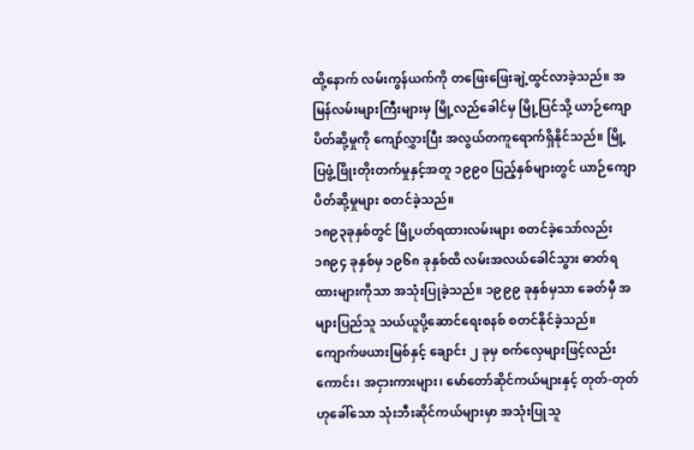ထို့နောက် လမ်းကွန်ယက်ကို တဖြေးဖြေးချဲ့ထွင်လာခဲ့သည်။ အမြန်လမ်းများကြီးများမှ မြို့လည်ခေါင်မှ မြို့ပြင်သို့ ယာဉ်ကျောပိတ်ဆို့မှုကို ကျော်လွှားပြီး အလွယ်တကူရောက်ရှိနိုင်သည်။ မြို့ပြဖွံ့ဖြိုးတိုးတက်မှုနှင့်အတူ ၁၉၉၀ ပြည့်နှစ်များတွင် ယာဉ်ကျောပိတ်ဆို့မှုများ စတင်ခဲ့သည်။
၁၈၉၃ခုနှစ်တွင် မြို့ပတ်ရထားလမ်းများ စတင်ခဲ့သော်လည်း ၁၈၉၄ ခုနှစ်မှ ၁၉၆၈ ခုနှစ်ထိ လမ်းအလယ်ခေါင်သွား ဓာတ်ရထားများကိုသာ အသုံးပြုခဲ့သည်။ ၁၉၉၉ ခုနှစ်မှသာ ခေတ်မှီ အများပြည်သူ သယ်ယူပို့ဆောင်ရေးစနစ် စတင်နိုင်ခဲ့သည်။ ကျောက်ဖယားမြစ်နှင့် ချောင်း ၂ ခုမှ စက်လှေများဖြင့်လည်းကောင်း၊ အငှားကားများ၊ မော်တော်ဆိုင်ကယ်များနှင့် တုတ်-တုတ်ဟုခေါ်သော သုံးဘီးဆိုင်ကယ်များမှာ အသုံးပြုသူ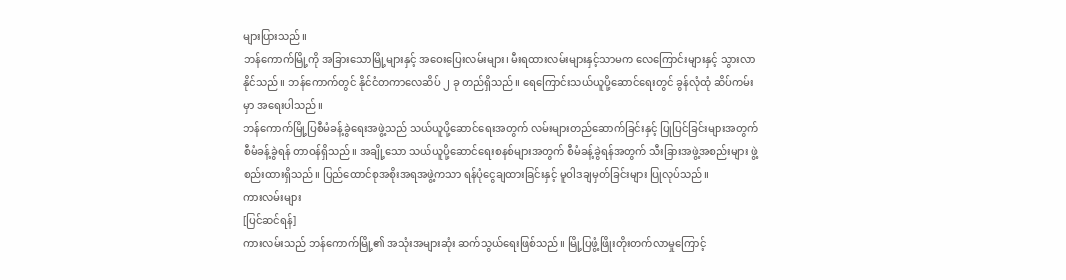များပြားသည်။
ဘန်ကောက်မြို့ကို အခြားသောမြို့များနှင့် အဝေးပြေးလမ်းများ၊ မီးရထားလမ်းများနှင့်သာမက လေကြောင်းများနှင့် သွားလာနိုင်သည်။ ဘန်ကောက်တွင် နိုင်ငံတကာလေဆိပ် ၂ ခု တည်ရှိသည်။ ရေကြောင်းသယ်ယူပို့ဆောင်ရေးတွင် ခွန်လုံထုံ ဆိပ်ကမ်းမှာ အရေးပါသည်။
ဘန်ကောက်မြို့ပြစီမံခန့်ခွဲရေးအဖွဲ့သည် သယ်ယူပို့ဆောင်ရေးအတွက် လမ်းများတည်ဆောက်ခြင်းနှင့် ပြုပြင်ခြင်းများအတွက် စီမံခန့်ခွဲရန် တာဝန်ရှိသည်။ အချို့သော သယ်ယူပို့ဆောင်ရေးစနစ်များအတွက် စီမံခန့်ခွဲရန်အတွက် သီးခြားအဖွဲ့အစည်းများ ဖွဲ့စည်းထားရှိသည်။ ပြည်ထောင်စုအစိုးအရအဖွဲ့ကသာ ရန်ပုံငွေချထားခြင်းနှင့် မူဝါဒချမှတ်ခြင်းများ ပြုလုပ်သည်။
ကားလမ်းများ
[ပြင်ဆင်ရန်]
ကားလမ်းသည် ဘန်ကောက်မြို့၏ အသုံးအများဆုံး ဆက်သွယ်ရေးဖြစ်သည်။ မြို့ပြဖွံ့ဖြိုးတိုးတက်လာမှုကြောင့်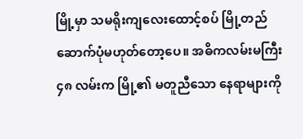မြို့မှာ သမရိုးကျလေးထောင့်စပ် မြို့တည်ဆောက်ပုံမဟုတ်တော့ပေ။ အဓိကလမ်းမကြီး ၄၈ လမ်းက မြို့၏ မတူညီသော နေရာများကို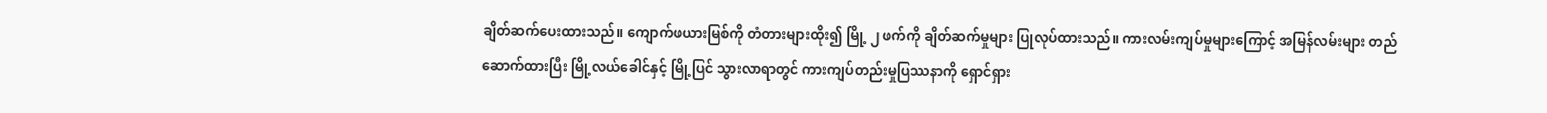ချိတ်ဆက်ပေးထားသည်။ ကျောက်ဖယားမြစ်ကို တံတားများထိုး၍ မြို့ ၂ ဖက်ကို ချိတ်ဆက်မှုများ ပြုလုပ်ထားသည်။ ကားလမ်းကျပ်မှုများကြောင့် အမြန်လမ်းများ တည်ဆောက်ထားပြီး မြို့လယ်ခေါင်နှင့် မြို့ပြင် သွားလာရာတွင် ကားကျပ်တည်းမှုပြဿနာကို ရှောင်ရှား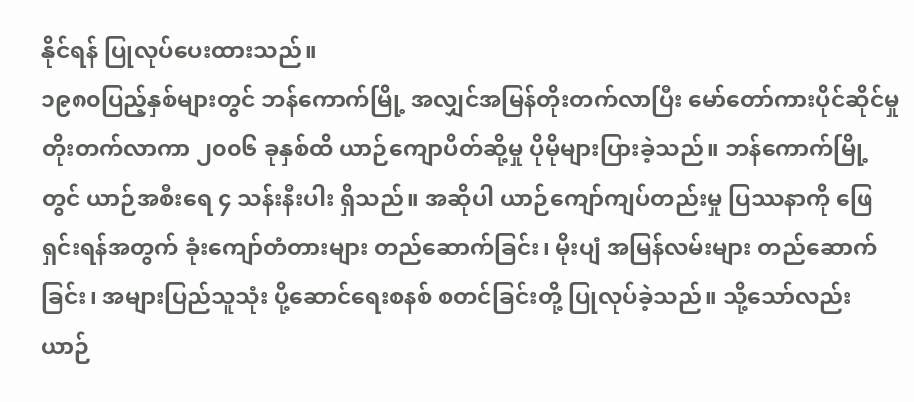နိုင်ရန် ပြုလုပ်ပေးထားသည်။
၁၉၈၀ပြည့်နှစ်များတွင် ဘန်ကောက်မြို့ အလျှင်အမြန်တိုးတက်လာပြီး မော်တော်ကားပိုင်ဆိုင်မှု တိုးတက်လာကာ ၂၀၀၆ ခုနှစ်ထိ ယာဉ်ကျောပိတ်ဆို့မှု ပိုမိုများပြားခဲ့သည်။ ဘန်ကောက်မြို့တွင် ယာဉ်အစီးရေ ၄ သန်းနီးပါး ရှိသည်။ အဆိုပါ ယာဉ်ကျော်ကျပ်တည်းမှု ပြဿနာကို ဖြေရှင်းရန်အတွက် ခုံးကျော်တံတားများ တည်ဆောက်ခြင်း၊ မိုးပျံ အမြန်လမ်းများ တည်ဆောက်ခြင်း၊ အများပြည်သူသုံး ပို့ဆောင်ရေးစနစ် စတင်ခြင်းတို့ ပြုလုပ်ခဲ့သည်။ သို့သော်လည်း ယာဉ်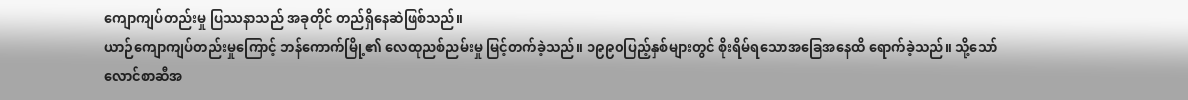ကျောကျပ်တည်းမှု ပြဿနာသည် အခုတိုင် တည်ရှိနေဆဲဖြစ်သည်။
ယာဉ်ကျောကျပ်တည်းမှုကြောင့် ဘန်ကောက်မြို့၏ လေထုညစ်ညမ်းမှု မြင့်တက်ခဲ့သည်။ ၁၉၉၀ပြည့်နှစ်များတွင် စိုးရိမ်ရသောအခြေအနေထိ ရောက်ခဲ့သည်။ သို့သော် လောင်စာဆီအ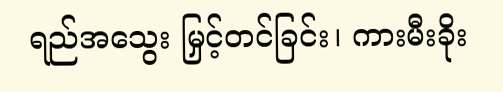ရည်အသွေး မြှင့်တင်ခြင်း၊ ကားမီးခိုး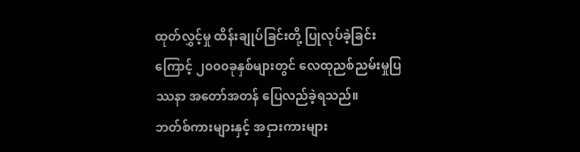ထုတ်လွှင့်မှု ထိန်းချုပ်ခြင်းတို့ ပြုလုပ်ခဲ့ခြင်းကြောင့် ၂၀၀၀ခုနှစ်များတွင် လေထုညစ်ညမ်းမှုပြဿနာ အတော်အတန် ပြေလည်ခဲ့ရသည်။
ဘတ်စ်ကားများနှင့် အငှားကားများ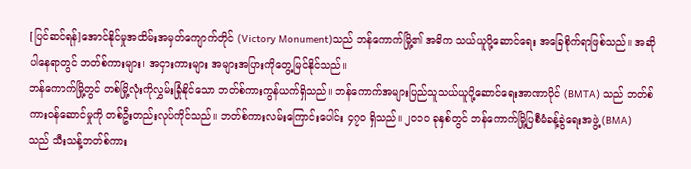[ပြင်ဆင်ရန်]အောင်နိုင်မှုအထိမ်းအမှတ်ကျောက်တိုင် (Victory Monument)သည် ဘန်ကောက်မြို့၏ အဓိက သယ်ယူပို့ဆောင်ရေး အခြေစိုက်ရာဖြစ်သည်။ အဆိုပါနေရာတွင် ဘတ်စ်ကားများ၊ အငှားကားများ အများအပြားကိုတွေ့မြင်နိုင်သည်။
ဘန်ကောက်မြို့တွင် တစ်မြို့လုံးကိုလွှမ်းခြုံနိုင်သော ဘတ်စ်ကားကွန်ယက်ရှိသည်။ ဘန်ကောက်အများပြည်သူသယ်ယူပို့ဆောင်ရေးအာဏာပိုင် (BMTA) သည် ဘတ်စ်ကားဝန်ဆောင်မှုကို တစ်ဦးတည်းလုပ်ကိုင်သည်။ ဘတ်စ်ကားလမ်းကြောင်းပေါင်း ၄၇၀ ရှိသည်။ ၂၀၁၀ ခုနှစ်တွင် ဘန်ကောက်မြို့ပြစီမံခန့်ခွဲရေးအဖွဲ့ (BMA) သည် သီးသန့်ဘတ်စ်ကား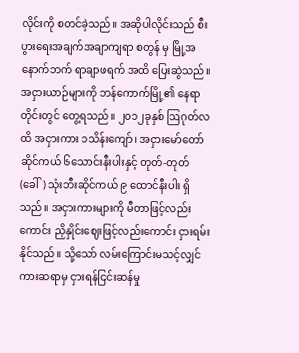လိုင်းကို စတင်ခဲ့သည်။ အဆိုပါလိုင်းသည် စီးပွားရေးအချက်အချာကျရာ စတွန် မှ မြို့အနောက်ဘက် ရာချာဖရက် အထိ ပြေးဆွဲသည်။
အငှားယာဉ်များကို ဘန်ကောက်မြို့၏ နေရာတိုင်းတွင် တွေ့ရသည်။ ၂၀၁၂ခုနှစ် ဩဂုတ်လထိ အငှားကား ၁သိန်းကျော်၊ အငှားမော်တော်ဆိုင်ကယ် ၆သောင်းနီးပါးနှင့် တုတ်-တုတ် (ခေါ်) သုံးဘီးဆိုင်ကယ် ၉ ထောင်နီးပါး ရှိသည်။ အငှားကားများကို မီတာဖြင့်လည်းကောင်း ညှိနှိုင်းဈေးဖြင့်လည်းကောင်း ငှားရမ်းနိုင်သည်။ သို့သော် လမ်းကြောင်းမသင့်လျှင် ကားဆရာမှ ငှားရန်ငြင်းဆန်မှု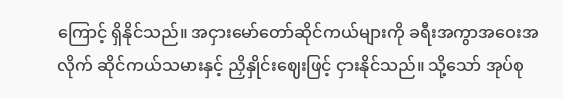ကြောင့် ရှိနိုင်သည်။ အငှားမော်တော်ဆိုင်ကယ်များကို ခရီးအကွာအဝေးအလိုက် ဆိုင်ကယ်သမားနှင့် ညှိနှိုင်းဈေးဖြင့် ငှားနိုင်သည်။ သို့သော် အုပ်စု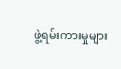ဖွဲ့ရမ်းကားမှုများ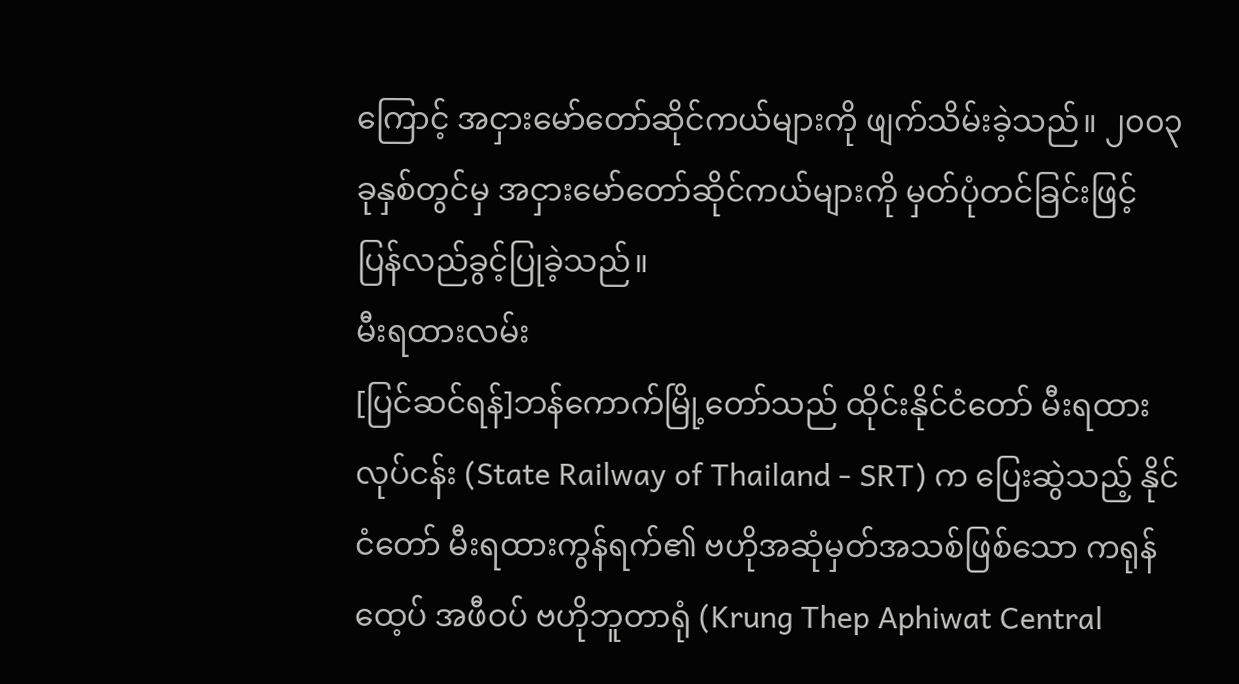ကြောင့် အငှားမော်တော်ဆိုင်ကယ်များကို ဖျက်သိမ်းခဲ့သည်။ ၂၀၀၃ ခုနှစ်တွင်မှ အငှားမော်တော်ဆိုင်ကယ်များကို မှတ်ပုံတင်ခြင်းဖြင့် ပြန်လည်ခွင့်ပြုခဲ့သည်။
မီးရထားလမ်း
[ပြင်ဆင်ရန်]ဘန်ကောက်မြို့တော်သည် ထိုင်းနိုင်ငံတော် မီးရထားလုပ်ငန်း (State Railway of Thailand - SRT) က ပြေးဆွဲသည့် နိုင်ငံတော် မီးရထားကွန်ရက်၏ ဗဟိုအဆုံမှတ်အသစ်ဖြစ်သော ကရုန်ထေ့ပ် အဖီဝပ် ဗဟိုဘူတာရုံ (Krung Thep Aphiwat Central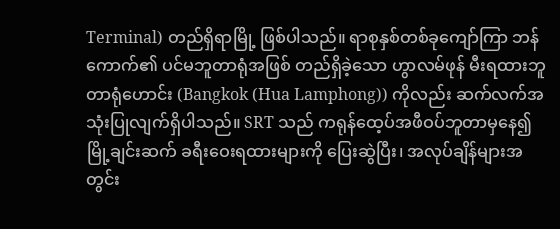Terminal) တည်ရှိရာမြို့ ဖြစ်ပါသည်။ ရာစုနှစ်တစ်ခုကျော်ကြာ ဘန်ကောက်၏ ပင်မဘူတာရုံအဖြစ် တည်ရှိခဲ့သော ဟွာလမ်ဖုန် မီးရထားဘူတာရုံဟောင်း (Bangkok (Hua Lamphong)) ကိုလည်း ဆက်လက်အသုံးပြုလျက်ရှိပါသည်။ SRT သည် ကရုန်ထေ့ပ်အဖီဝပ်ဘူတာမှနေ၍ မြို့ချင်းဆက် ခရီးဝေးရထားများကို ပြေးဆွဲပြီး၊ အလုပ်ချိန်များအတွင်း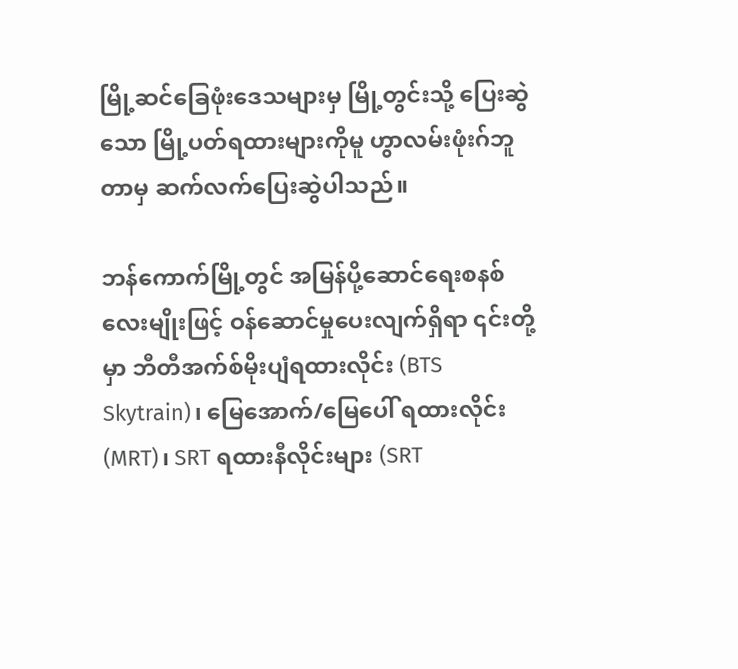မြို့ဆင်ခြေဖုံးဒေသများမှ မြို့တွင်းသို့ ပြေးဆွဲသော မြို့ပတ်ရထားများကိုမူ ဟွာလမ်းဖုံးဂ်ဘူတာမှ ဆက်လက်ပြေးဆွဲပါသည်။

ဘန်ကောက်မြို့တွင် အမြန်ပို့ဆောင်ရေးစနစ် လေးမျိုးဖြင့် ဝန်ဆောင်မှုပေးလျက်ရှိရာ ၎င်းတို့မှာ ဘီတီအက်စ်မိုးပျံရထားလိုင်း (BTS Skytrain)၊ မြေအောက်/မြေပေါ် ရထားလိုင်း (MRT)၊ SRT ရထားနီလိုင်းများ (SRT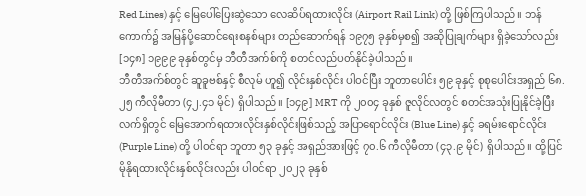Red Lines) နှင့် မြေပေါ်ပြေးဆွဲသော လေဆိပ်ရထားလိုင်း (Airport Rail Link) တို့ ဖြစ်ကြပါသည်။ ဘန်ကောက်၌ အမြန်ပို့ဆောင်ရေးစနစ်များ တည်ဆောက်ရန် ၁၉၇၅ ခုနှစ်မှစ၍ အဆိုပြုချက်များ ရှိခဲ့သော်လည်း [၁၄၈] ၁၉၉၉ ခုနှစ်တွင်မှ ဘီတီအက်စ်ကို စတင်လည်ပတ်နိုင်ခဲ့ပါသည်။
ဘီတီအက်စ်တွင် ဆူခူဗစ်နှင့် စီလုမ် ဟူ၍ လိုင်းနှစ်လိုင်း ပါဝင်ပြီး ဘူတာပေါင်း ၅၉ ခုနှင့် စုစုပေါင်းအရှည် ၆၈.၂၅ ကီလိုမီတာ (၄၂.၄၁ မိုင်) ရှိပါသည်။ [၁၄၉] MRT ကို ၂၀၀၄ ခုနှစ် ဇူလိုင်လတွင် စတင်အသုံးပြုနိုင်ခဲ့ပြီး လက်ရှိတွင် မြေအောက်ရထားလိုင်းနှစ်လိုင်းဖြစ်သည့် အပြာရောင်လိုင်း (Blue Line) နှင့် ခရမ်းရောင်လိုင်း (Purple Line) တို့ ပါဝင်ရာ ဘူတာ ၅၃ ခုနှင့် အရှည်အားဖြင့် ၇၀.၆ ကီလိုမီတာ (၄၃.၉ မိုင်) ရှိပါသည်။ ထို့ပြင် မိုနိုရထားလိုင်းနှစ်လိုင်းလည်း ပါဝင်ရာ ၂၀၂၃ ခုနှစ်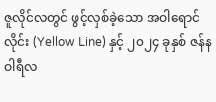ဇူလိုင်လတွင် ဖွင့်လှစ်ခဲ့သော အဝါရောင်လိုင်း (Yellow Line) နှင့် ၂၀၂၄ ခုနှစ် ဇန်နဝါရီလ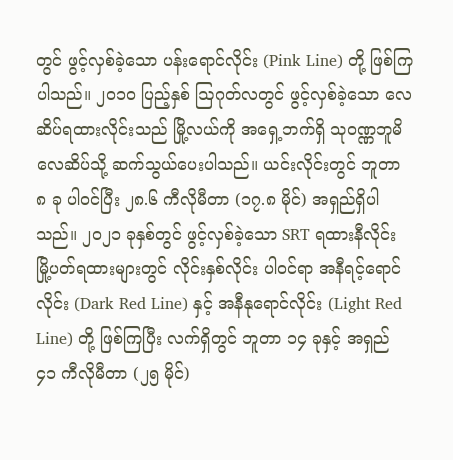တွင် ဖွင့်လှစ်ခဲ့သော ပန်းရောင်လိုင်း (Pink Line) တို့ ဖြစ်ကြပါသည်။ ၂၀၁၀ ပြည့်နှစ် ဩဂုတ်လတွင် ဖွင့်လှစ်ခဲ့သော လေဆိပ်ရထားလိုင်းသည် မြို့လယ်ကို အရှေ့ဘက်ရှိ သုဝဏ္ဏဘူမိလေဆိပ်သို့ ဆက်သွယ်ပေးပါသည်။ ယင်းလိုင်းတွင် ဘူတာ ၈ ခု ပါဝင်ပြီး ၂၈.၆ ကီလိုမီတာ (၁၇.၈ မိုင်) အရှည်ရှိပါသည်။ ၂၀၂၁ ခုနှစ်တွင် ဖွင့်လှစ်ခဲ့သော SRT ရထားနီလိုင်း မြို့ပတ်ရထားများတွင် လိုင်းနှစ်လိုင်း ပါဝင်ရာ အနီရင့်ရောင်လိုင်း (Dark Red Line) နှင့် အနီနုရောင်လိုင်း (Light Red Line) တို့ ဖြစ်ကြပြီး လက်ရှိတွင် ဘူတာ ၁၄ ခုနှင့် အရှည် ၄၁ ကီလိုမီတာ (၂၅ မိုင်)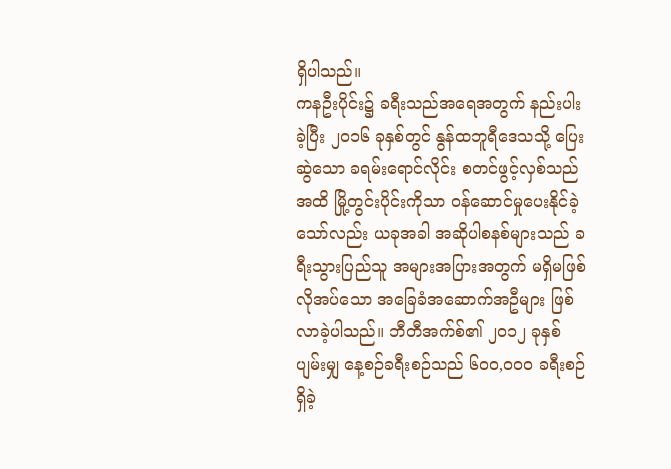ရှိပါသည်။
ကနဦးပိုင်း၌ ခရီးသည်အရေအတွက် နည်းပါးခဲ့ပြီး ၂၀၁၆ ခုနှစ်တွင် နွန်ထဘူရီဒေသသို့ ပြေးဆွဲသော ခရမ်းရောင်လိုင်း စတင်ဖွင့်လှစ်သည်အထိ မြို့တွင်းပိုင်းကိုသာ ဝန်ဆောင်မှုပေးနိုင်ခဲ့သော်လည်း ယခုအခါ အဆိုပါစနစ်များသည် ခရီးသွားပြည်သူ အများအပြားအတွက် မရှိမဖြစ် လိုအပ်သော အခြေခံအဆောက်အဦများ ဖြစ်လာခဲ့ပါသည်။ ဘီတီအက်စ်၏ ၂၀၁၂ ခုနှစ်ပျမ်းမျှ နေ့စဉ်ခရီးစဉ်သည် ၆၀၀,၀၀၀ ခရီးစဉ် ရှိခဲ့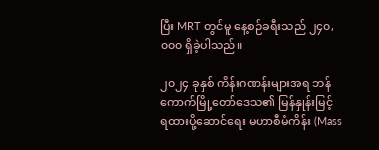ပြီး MRT တွင်မူ နေ့စဉ်ခရီးသည် ၂၄၀,၀၀၀ ရှိခဲ့ပါသည်။

၂၀၂၄ ခုနှစ် ကိန်းဂဏန်းများအရ ဘန်ကောက်မြို့တော်ဒေသ၏ မြန်နှုန်းမြင့် ရထားပို့ဆောင်ရေး မဟာစီမံကိန်း (Mass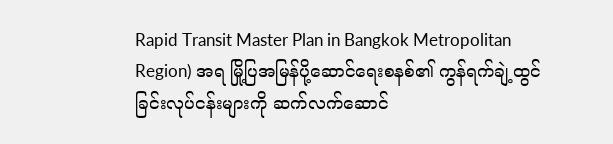Rapid Transit Master Plan in Bangkok Metropolitan Region) အရ မြို့ပြအမြန်ပို့ဆောင်ရေးစနစ်၏ ကွန်ရက်ချဲ့ထွင်ခြင်းလုပ်ငန်းများကို ဆက်လက်ဆောင်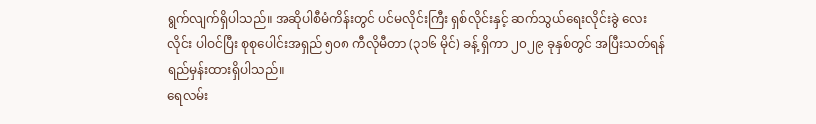ရွက်လျက်ရှိပါသည်။ အဆိုပါစီမံကိန်းတွင် ပင်မလိုင်းကြီး ရှစ်လိုင်းနှင့် ဆက်သွယ်ရေးလိုင်းခွဲ လေးလိုင်း ပါဝင်ပြီး စုစုပေါင်းအရှည် ၅၀၈ ကီလိုမီတာ (၃၁၆ မိုင်) ခန့် ရှိကာ ၂၀၂၉ ခုနှစ်တွင် အပြီးသတ်ရန် ရည်မှန်းထားရှိပါသည်။
ရေလမ်း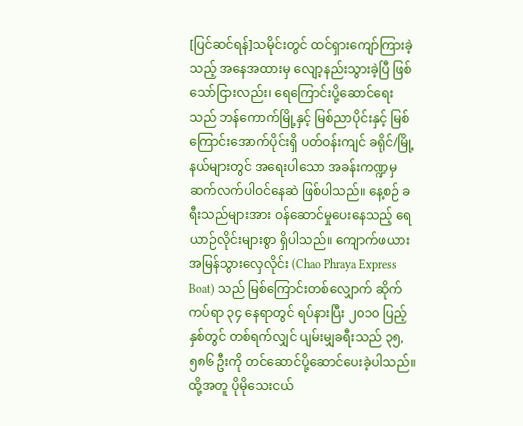[ပြင်ဆင်ရန်]သမိုင်းတွင် ထင်ရှားကျော်ကြားခဲ့သည့် အနေအထားမှ လျော့နည်းသွားခဲ့ပြီ ဖြစ်သော်ငြားလည်း၊ ရေကြောင်းပို့ဆောင်ရေးသည် ဘန်ကောက်မြို့နှင့် မြစ်ညာပိုင်းနှင့် မြစ်ကြောင်းအောက်ပိုင်းရှိ ပတ်ဝန်းကျင် ခရိုင်/မြို့နယ်များတွင် အရေးပါသော အခန်းကဏ္ဍမှ ဆက်လက်ပါဝင်နေဆဲ ဖြစ်ပါသည်။ နေ့စဉ် ခရီးသည်များအား ဝန်ဆောင်မှုပေးနေသည့် ရေယာဉ်လိုင်းများစွာ ရှိပါသည်။ ကျောက်ဖယား အမြန်သွားလှေလိုင်း (Chao Phraya Express Boat) သည် မြစ်ကြောင်းတစ်လျှောက် ဆိုက်ကပ်ရာ ၃၄ နေရာတွင် ရပ်နားပြီး ၂၀၁၀ ပြည့်နှစ်တွင် တစ်ရက်လျှင် ပျမ်းမျှခရီးသည် ၃၅,၅၈၆ ဦးကို တင်ဆောင်ပို့ဆောင်ပေးခဲ့ပါသည်။ ထို့အတူ ပိုမိုသေးငယ်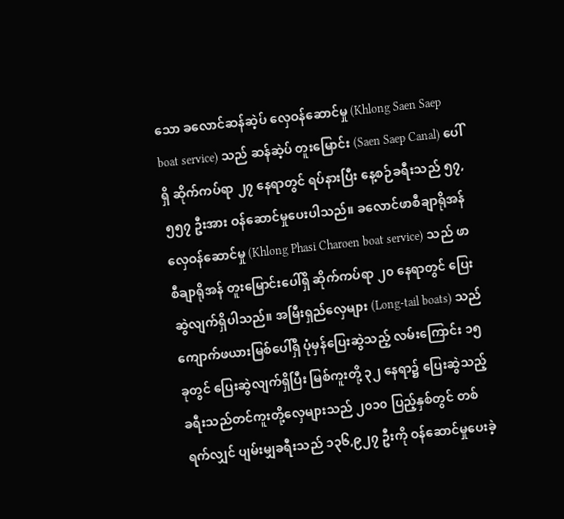သော ခလောင်ဆန်ဆဲ့ပ် လှေဝန်ဆောင်မှု (Khlong Saen Saep boat service) သည် ဆန်ဆဲ့ပ် တူးမြောင်း (Saen Saep Canal) ပေါ်ရှိ ဆိုက်ကပ်ရာ ၂၇ နေရာတွင် ရပ်နားပြီး နေ့စဉ်ခရီးသည် ၅၇,၅၅၇ ဦးအား ဝန်ဆောင်မှုပေးပါသည်။ ခလောင်ဖာစီချာရိုအန် လှေဝန်ဆောင်မှု (Khlong Phasi Charoen boat service) သည် ဖာစီချာရိုအန် တူးမြောင်းပေါ်ရှိ ဆိုက်ကပ်ရာ ၂၀ နေရာတွင် ပြေးဆွဲလျက်ရှိပါသည်။ အမြီးရှည်လှေများ (Long-tail boats) သည် ကျောက်ဖယားမြစ်ပေါ်ရှိ ပုံမှန်ပြေးဆွဲသည့် လမ်းကြောင်း ၁၅ ခုတွင် ပြေးဆွဲလျက်ရှိပြီး မြစ်ကူးတို့ ၃၂ နေရာ၌ ပြေးဆွဲသည့် ခရီးသည်တင်ကူးတို့လှေများသည် ၂၀၁၀ ပြည့်နှစ်တွင် တစ်ရက်လျှင် ပျမ်းမျှခရီးသည် ၁၃၆,၉၂၇ ဦးကို ဝန်ဆောင်မှုပေးခဲ့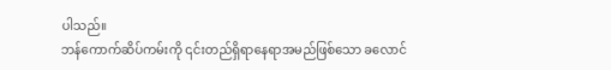ပါသည်။
ဘန်ကောက်ဆိပ်ကမ်းကို ၎င်းတည်ရှိရာနေရာအမည်ဖြစ်သော ခလောင်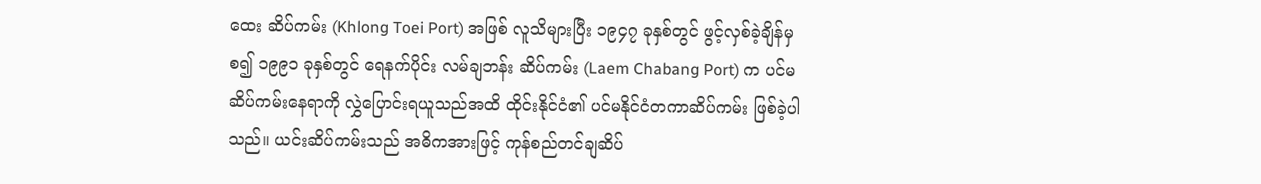ထေး ဆိပ်ကမ်း (Khlong Toei Port) အဖြစ် လူသိများပြီး ၁၉၄၇ ခုနှစ်တွင် ဖွင့်လှစ်ခဲ့ချိန်မှစ၍ ၁၉၉၁ ခုနှစ်တွင် ရေနက်ပိုင်း လမ်ချဘန်း ဆိပ်ကမ်း (Laem Chabang Port) က ပင်မဆိပ်ကမ်းနေရာကို လွှဲပြောင်းရယူသည်အထိ ထိုင်းနိုင်ငံ၏ ပင်မနိုင်ငံတကာဆိပ်ကမ်း ဖြစ်ခဲ့ပါသည်။ ယင်းဆိပ်ကမ်းသည် အဓိကအားဖြင့် ကုန်စည်တင်ချဆိပ်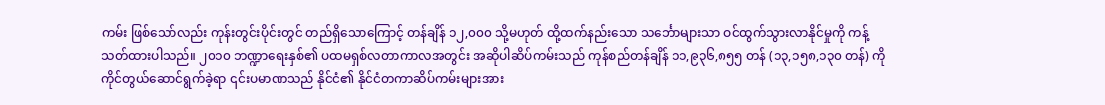ကမ်း ဖြစ်သော်လည်း ကုန်းတွင်းပိုင်းတွင် တည်ရှိသောကြောင့် တန်ချိန် ၁၂,၀၀၀ သို့မဟုတ် ထို့ထက်နည်းသော သင်္ဘောများသာ ဝင်ထွက်သွားလာနိုင်မှုကို ကန့်သတ်ထားပါသည်။ ၂၀၁၀ ဘဏ္ဍာရေးနှစ်၏ ပထမရှစ်လတာကာလအတွင်း အဆိုပါဆိပ်ကမ်းသည် ကုန်စည်တန်ချိန် ၁၁,၉၃၆,၈၅၅ တန် (၁၃,၁၅၈,၁၃၀ တန်) ကို ကိုင်တွယ်ဆောင်ရွက်ခဲ့ရာ ၎င်းပမာဏသည် နိုင်ငံ၏ နိုင်ငံတကာဆိပ်ကမ်းများအား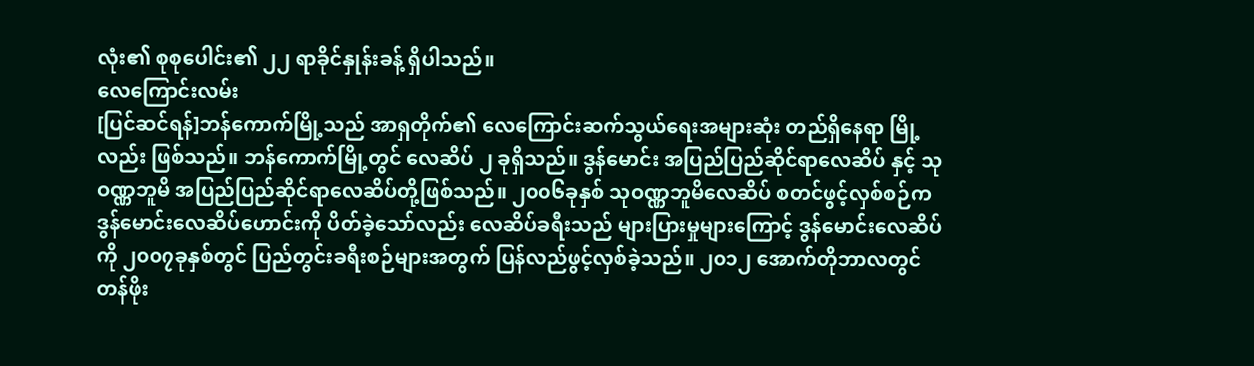လုံး၏ စုစုပေါင်း၏ ၂၂ ရာခိုင်နှုန်းခန့် ရှိပါသည်။
လေကြောင်းလမ်း
[ပြင်ဆင်ရန်]ဘန်ကောက်မြို့သည် အာရှတိုက်၏ လေကြောင်းဆက်သွယ်ရေးအများဆုံး တည်ရှိနေရာ မြို့လည်း ဖြစ်သည်။ ဘန်ကောက်မြို့တွင် လေဆိပ် ၂ ခုရှိသည်။ ဒွန်မောင်း အပြည်ပြည်ဆိုင်ရာလေဆိပ် နှင့် သုဝဏ္ဏဘူမိ အပြည်ပြည်ဆိုင်ရာလေဆိပ်တို့ဖြစ်သည်။ ၂၀၀၆ခုနှစ် သုဝဏ္ဏဘူမိလေဆိပ် စတင်ဖွင့်လှစ်စဉ်က ဒွန်မောင်းလေဆိပ်ဟောင်းကို ပိတ်ခဲ့သော်လည်း လေဆိပ်ခရီးသည် များပြားမှုများကြောင့် ဒွန်မောင်းလေဆိပ်ကို ၂၀၀၇ခုနှစ်တွင် ပြည်တွင်းခရီးစဉ်များအတွက် ပြန်လည်ဖွင့်လှစ်ခဲ့သည်။ ၂၀၁၂ အောက်တိုဘာလတွင် တန်ဖိုး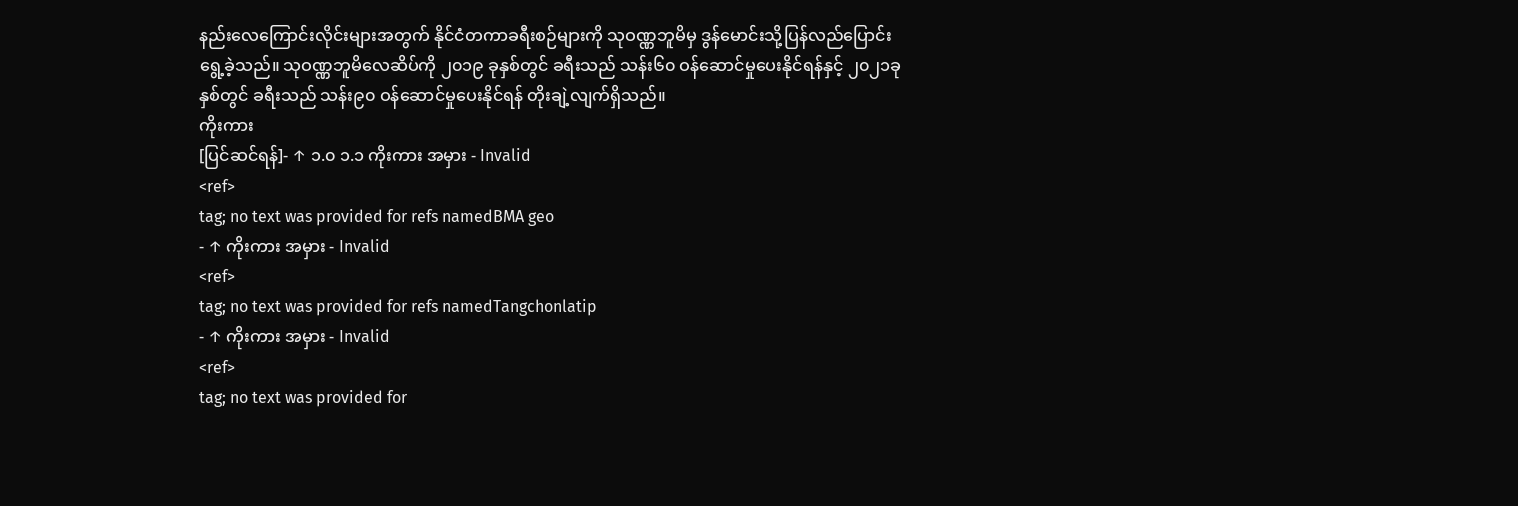နည်းလေကြောင်းလိုင်းများအတွက် နိုင်ငံတကာခရီးစဉ်များကို သုဝဏ္ဏဘူမိမှ ဒွန်မောင်းသို့ပြန်လည်ပြောင်းရွေ့ခဲ့သည်။ သုဝဏ္ဏဘူမိလေဆိပ်ကို ၂၀၁၉ ခုနှစ်တွင် ခရီးသည် သန်း၆၀ ဝန်ဆောင်မှုပေးနိုင်ရန်နှင့် ၂၀၂၁ခုနှစ်တွင် ခရီးသည် သန်း၉၀ ဝန်ဆောင်မှုပေးနိုင်ရန် တိုးချဲ့လျက်ရှိသည်။
ကိုးကား
[ပြင်ဆင်ရန်]- ↑ ၁.၀ ၁.၁ ကိုးကား အမှား - Invalid
<ref>
tag; no text was provided for refs namedBMA geo
- ↑ ကိုးကား အမှား - Invalid
<ref>
tag; no text was provided for refs namedTangchonlatip
- ↑ ကိုးကား အမှား - Invalid
<ref>
tag; no text was provided for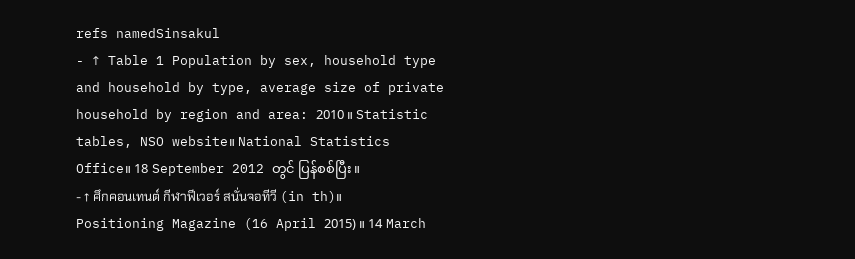refs namedSinsakul
- ↑ Table 1 Population by sex, household type and household by type, average size of private household by region and area: 2010။ Statistic tables, NSO website။ National Statistics Office။ 18 September 2012 တွင် ပြန်စစ်ပြီး။
- ↑ ศึกคอนเทนต์ กีฬาฟีเวอร์ สนั่นจอทีวี (in th)။ Positioning Magazine (16 April 2015)။ 14 March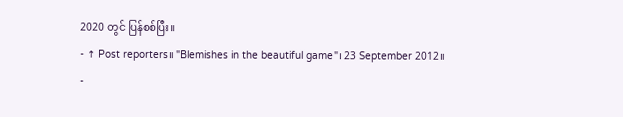2020 တွင် ပြန်စစ်ပြီး။
- ↑ Post reporters။ "Blemishes in the beautiful game"၊ 23 September 2012။
-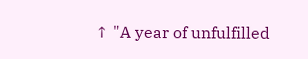↑ "A year of unfulfilled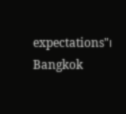expectations"၊ Bangkok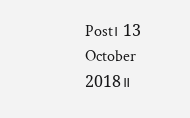Post၊ 13 October 2018။